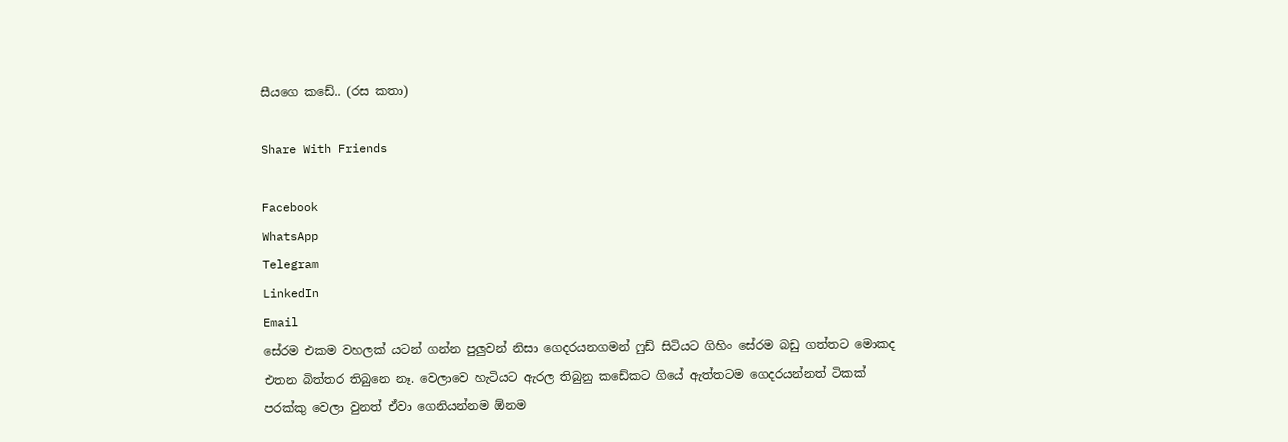සීයගෙ කඩේ.. (රස කතා)

Share With Friends

Facebook
WhatsApp
Telegram
LinkedIn
Email
සේරම එකම වහලක් යටන් ගන්න පුලුවන් නිසා ගෙදරයනගමන් ෆුඩ් සිටියට ගිහිං සේරම බඩු ගත්තට මොකද එතන බිත්තර තිබුනෙ නෑ. වෙලාවෙ හැටියට ඇරල තිබුනු කඩේකට ගියේ ඇත්තටම ගෙදරයන්නත් ටිකක් පරක්කු වෙලා වුනත් ඒවා ගෙනියන්නම ඕනම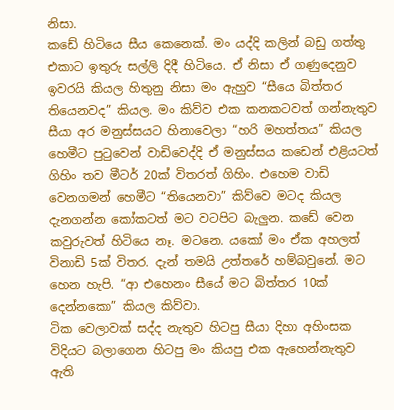නිසා.
කඩේ හිටියෙ සීය කෙනෙක්. මං යද්දි කලින් බඩු ගත්තු එකාට ඉතුරු සල්ලි දිදී හිටියෙ. ඒ නිසා ඒ ගණුදෙනුව ඉවරයි කියල හිතුනු නිසා මං ඇහුව “සීයෙ බිත්තර තියෙනවද” කියල. මං කිව්ව එක කනකටවත් ගන්නැතුව සීයා අර මනුස්සයට හිනාවෙලා “හරි මහත්තය” කියල හෙමීට පුටුවෙන් වාඩිවෙද්දි ඒ මනුස්සය කඩෙන් එළියටත් ගිහිං තව මීටර් 20ක් විතරත් ගිහිං. එහෙම වාඩි වෙනගමන් හෙමීට “තියෙනවා” කිව්වෙ මටද කියල දැනගන්න කෝකටත් මට වටපිට බැලුන. කඩේ වෙන කවුරුවත් හිටියෙ නෑ. මටනෙ. යකෝ මං ඒක අහලත් විනාඩි 5ක් විතර. දැන් තමයි උත්තරේ හම්බවුනේ. මට හෙන හැපි. “ආ එහෙනං සීයේ මට බිත්තර 10ක් දෙන්නකො” කියල කිව්වා.
ටික වෙලාවක් සද්ද නැතුව හිටපු සීයා දිහා අහිංසක විදියට බලාගෙන හිටපු මං කියපු එක ඇහෙන්නැතුව ඇති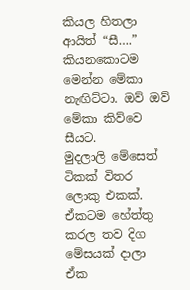කියල හිතලා ආයිත් “සී….” කියනකොටම මෙන්න මේකා නැඟිට්ටා. ඔව් ඔව් මේකා කිව්වෙ සීයට.
මුදලාලි මේසෙත් ටිකක් විතර ලොකු එකක්. ඒකටම හේත්තු කරල තව දිග මේසයක් දාලා ඒක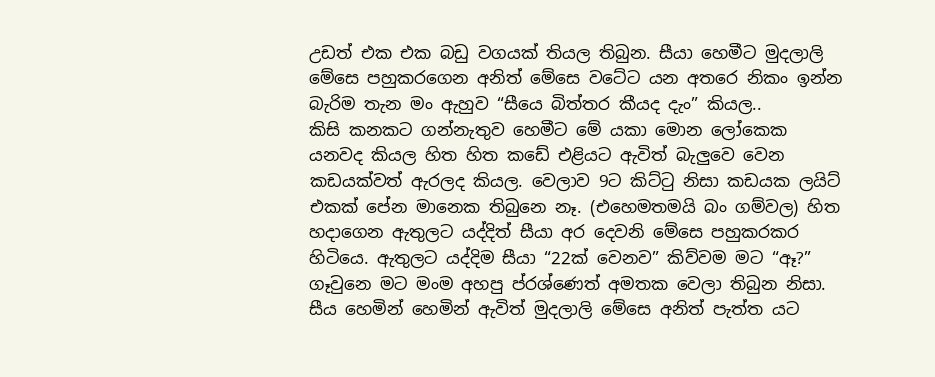උඩත් එක එක බඩු වගයක් තියල තිබුන. සීයා හෙමීට මුදලාලි මේසෙ පහුකරගෙන අනිත් මේසෙ වටේට යන අතරෙ නිකං ඉන්න බැරිම තැන මං ඇහුව “සීයෙ බිත්තර කීයද දැං” කියල..
කිසි කනකට ගන්නැතුව හෙමීට මේ යකා මොන ලෝකෙක යනවද කියල හිත හිත කඩේ එළියට ඇවිත් බැලුවෙ වෙන කඩයක්වත් ඇරලද කියල. වෙලාව 9ට කිට්ටු නිසා කඩයක ලයිට් එකක් පේන මානෙක තිබුනෙ නෑ. (එහෙමතමයි බං ගම්වල) හිත හදාගෙන ඇතුලට යද්දිත් සීයා අර දෙවනි මේසෙ පහුකරකර හිටියෙ. ඇතුලට යද්දිම සීයා “22ක් වෙනව” කිව්වම මට “ඈ?” ගෑවුනෙ මට මංම අහපු ප්රශ්ණෙත් අමතක වෙලා තිබුන නිසා.
සීය හෙමින් හෙමින් ඇවිත් මුදලාලි මේසෙ අනිත් පැත්ත යට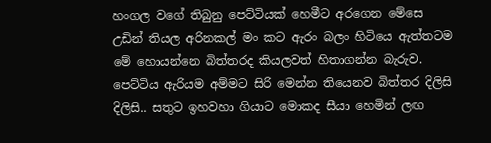හංගල වගේ තිබුනු පෙට්ටියක් හෙමීට අරගෙන මේසෙ උඩින් තියල අරිනකල් මං කට ඇරං බලං හිටියෙ ඇත්තටම මේ හොයන්නෙ බිත්තරද කියලවත් හිතාගන්න බැරුව. පෙට්ටිය ඇරියම අම්මට සිරි මෙන්න තියෙනව බිත්තර දිලිසි දිලිසි.. සතුට ඉහවහා ගියාට මොකද සීයා හෙමින් ලඟ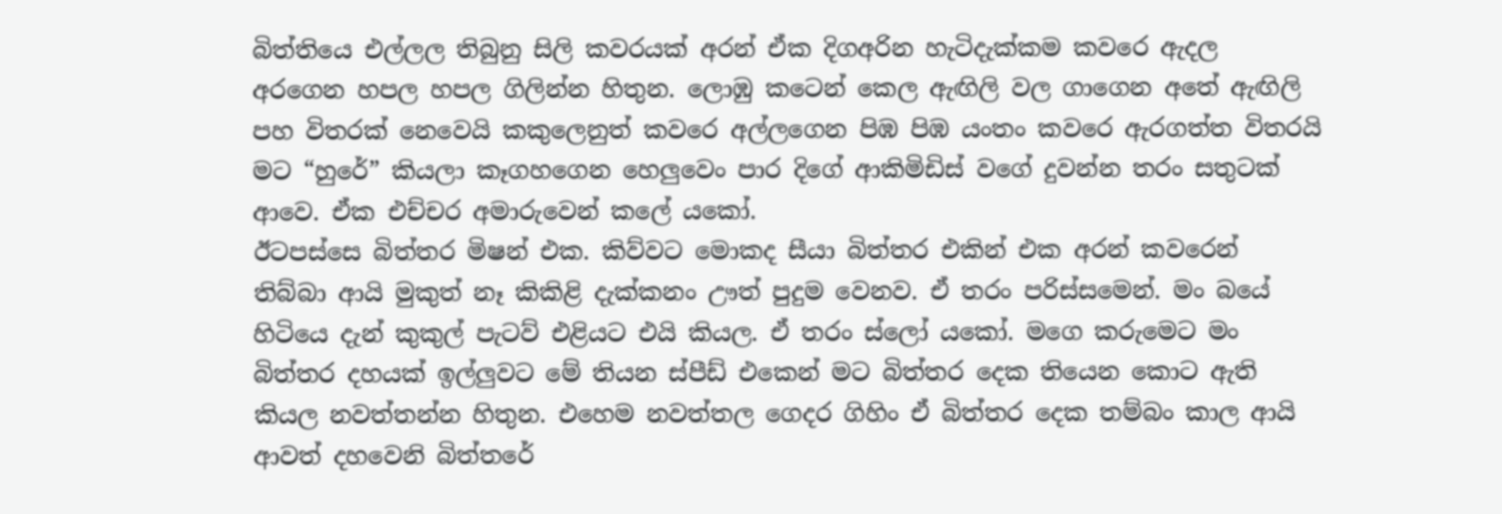බිත්තියෙ එල්ලල තිබුනු සිලි කවරයක් අරන් ඒක දිගඅරින හැටිදැක්කම කවරෙ ඇදල අරගෙන හපල හපල ගිලින්න හිතුන. ලොඹු කටෙන් කෙල ඇඟිලි වල ගාගෙන අතේ ඇඟිලි පහ විතරක් නෙවෙයි කකුලෙනුත් කවරෙ අල්ලගෙන පිඹ පිඹ යංතං කවරෙ ඇරගත්ත විතරයි මට “හුරේ” කියලා කෑගහගෙන හෙලුවෙං පාර දිගේ ආකිමිඩිස් වගේ දුවන්න තරං සතුටක් ආවෙ. ඒක එච්චර අමාරුවෙන් කලේ යකෝ.
ඊටපස්සෙ බිත්තර මිෂන් එක. කිව්වට මොකද සීයා බිත්තර එකින් එක අරන් කවරෙන් තිබ්බා ආයි මුකුත් නෑ කිකිළි දැක්කනං ඌත් පුදුම වෙනව. ඒ තරං පරිස්සමෙන්. මං බයේ හිටියෙ දැන් කුකුල් පැටව් එළියට එයි කියල. ඒ තරං ස්ලෝ යකෝ. මගෙ කරුමෙට මං බිත්තර දහයක් ඉල්ලුවට මේ තියන ස්පීඩ් එකෙන් මට බිත්තර දෙක තියෙන කොට ඇති කියල නවත්තන්න හිතුන. එහෙම නවත්තල ගෙදර ගිහිං ඒ බිත්තර දෙක තම්බං කාල ආයි ආවත් දහවෙනි බිත්තරේ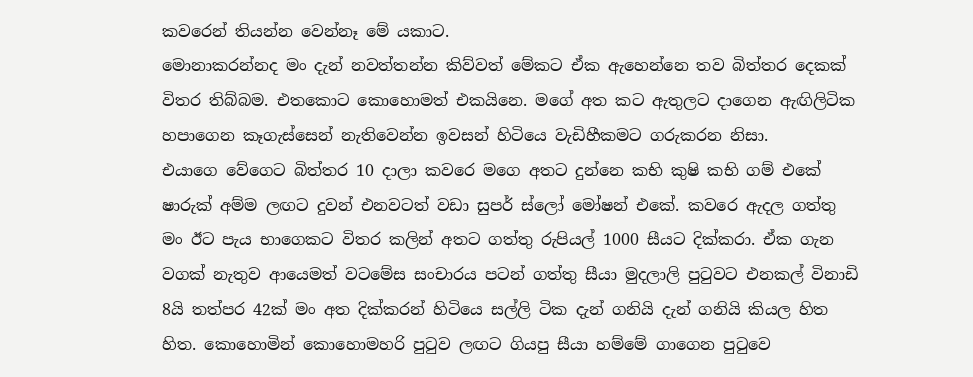කවරෙන් තියන්න වෙන්නෑ මේ යකාට.
මොනාකරන්නද මං දැන් නවත්තන්න කිව්වත් මේකට ඒක ඇහෙන්නෙ තව බිත්තර දෙකක් විතර තිබ්බම. එතකොට කොහොමත් එකයිනෙ. මගේ අත කට ඇතුලට දාගෙන ඇඟිලිටික හපාගෙන කෑගැස්සෙන් නැතිවෙන්න ඉවසන් හිටියෙ වැඩිහීකමට ගරුකරන නිසා.
එයාගෙ වේගෙට බිත්තර 10 දාලා කවරෙ මගෙ අතට දුන්නෙ කභි කුෂි කභි ගම් එකේ ෂාරුක් අම්ම ලඟට දුවන් එනවටත් වඩා සුපර් ස්ලෝ මෝෂන් එකේ. කවරෙ ඇදල ගත්තු මං ඊට පැය භාගෙකට විතර කලින් අතට ගත්තු රුපියල් 1000 සීයට දික්කරා. ඒක ගැන වගක් නැතුව ආයෙමත් වටමේස සංචාරය පටන් ගත්තු සීයා මුදලාලි පුටුවට එනකල් විනාඩි 8යි තත්පර 42ක් මං අත දික්කරන් හිටියෙ සල්ලි ටික දැන් ගනියි දැන් ගනියි කියල හිත හිත. කොහොමින් කොහොමහරි පුටුව ලඟට ගියපු සීයා හම්මේ ගාගෙන පුටුවෙ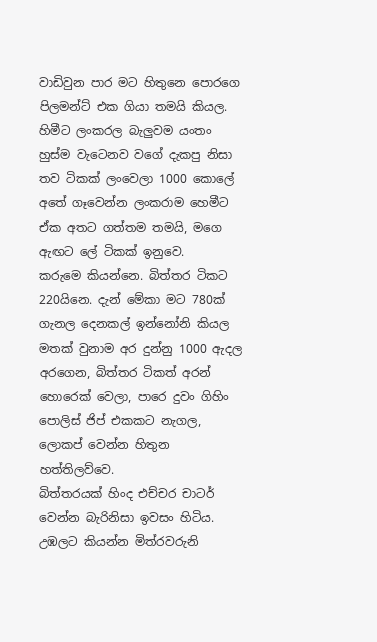වාඩිවුන පාර මට හිතුනෙ පොරගෙ පිලමන්ට් එක ගියා තමයි කියල. හිමීට ලංකරල බැලුවම යංතං හුස්ම වැටෙනව වගේ දැකපු නිසා තව ටිකක් ලංවෙලා 1000 කොලේ අතේ ගෑවෙන්න ලංකරාම හෙමීට ඒක අතට ගත්තම තමයි, මගෙ ඇඟට ලේ ටිකක් ඉනුවෙ.
කරුමෙ කියන්නෙ. බිත්තර ටිකට 220යිනෙ. දැන් මේකා මට 780ක් ගැනල දෙනකල් ඉන්නෝනි කියල මතක් වුනාම අර දුන්නු 1000 ඇදල අරගෙන, බිත්තර ටිකත් අරන් හොරෙක් වෙලා, පාරෙ දුවං ගිහිං පොලිස් ජිප් එකකට නැගල, ලොකප් වෙන්න හිතුන හත්තිලව්වෙ.
බිත්තරයක් හිංද එච්චර චාටර් වෙන්න බැරිනිසා ඉවසං හිටිය. උඹලට කියන්න මිත්රවරුනි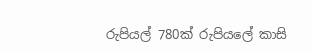රුපියල් 780ක් රුපියලේ කාසි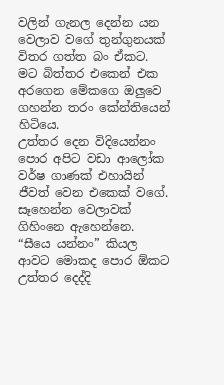වලින් ගැනල දෙන්න යන වෙලාව වගේ තුන්ගුනයක් විතර ගත්ත බං ඒකට. මට බිත්තර එකෙන් එක අරගෙන මේකගෙ ඔලුවෙ ගහන්න තරං කේන්තියෙන් හිටියෙ.
උත්තර දෙන විදියෙන්නං පොර අපිට වඩා ආලෝක වර්ෂ ගාණක් එහායින් ජීවත් වෙන එකෙක් වගේ. සෑහෙන්න වෙලාවක් ගිහිංනෙ ඇහෙන්නෙ. “සීයෙ යන්නං” කියල ආවට මොකද පොර ඕකට උත්තර දෙද්දි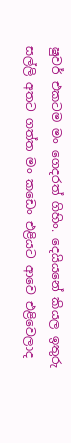ෂුවර් එකටම මං ගෙදරත් ගිහිං. දෙයියනේ කියල ඉතුරු සල්ලි අතට ගත්ත මං කඩෙං එළියට ආවෙ එළිවෙලාද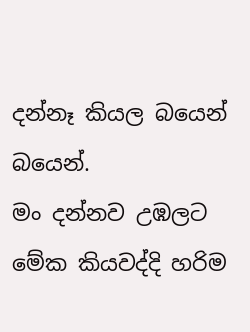දන්නෑ කියල බයෙන් බයෙන්.
මං දන්නව උඹලට මේක කියවද්දි හරිම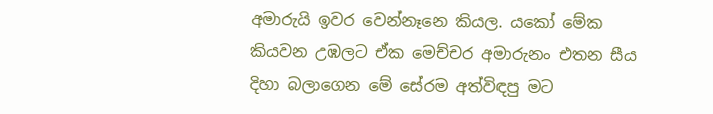අමාරුයි ඉවර වෙන්නෑනෙ කියල. යකෝ මේක කියවන උඹලට ඒක මෙච්චර අමාරුනං එතන සීය දිහා බලාගෙන මේ සේරම අත්විඳපු මට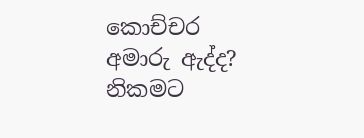කොච්චර අමාරු ඇද්ද? නිකමට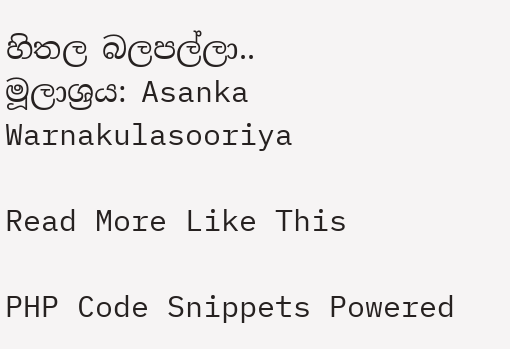හිතල බලපල්ලා..
මූලාශ්‍රය: Asanka Warnakulasooriya

Read More Like This

PHP Code Snippets Powered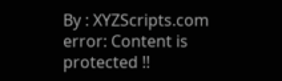By : XYZScripts.com
error: Content is protected !!